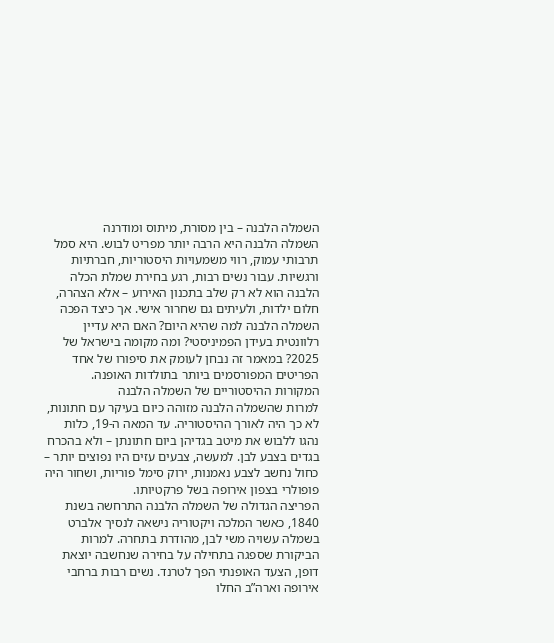השמלה הלבנה – בין מסורת, מיתוס ומודרנה
השמלה הלבנה היא הרבה יותר מפריט לבוש. היא סמל תרבותי עמוק, רווי משמעויות היסטוריות, חברתיות ורגשיות. עבור נשים רבות, רגע בחירת שמלת הכלה הלבנה הוא לא רק שלב בתכנון האירוע – אלא הצהרה, חלום ילדות, ולעיתים גם שחרור אישי. אך כיצד הפכה השמלה הלבנה למה שהיא היום? האם היא עדיין רלוונטית בעידן הפמיניסטי? ומה מקומה בישראל של 2025? במאמר זה נבחן לעומק את סיפורו של אחד הפריטים המפורסמים ביותר בתולדות האופנה.
המקורות ההיסטוריים של השמלה הלבנה
למרות שהשמלה הלבנה מזוהה כיום בעיקר עם חתונות, לא כך היה לאורך ההיסטוריה. עד המאה ה-19, כלות נהגו ללבוש את מיטב בגדיהן ביום חתונתן – ולא בהכרח בגדים בצבע לבן. למעשה, צבעים עזים היו נפוצים יותר – כחול נחשב לצבע נאמנות, ירוק סימל פוריות, ושחור היה פופולרי בצפון אירופה בשל פרקטיותו.
הפריצה הגדולה של השמלה הלבנה התרחשה בשנת 1840, כאשר המלכה ויקטוריה נישאה לנסיך אלברט בשמלה עשויה משי לבן, מהודרת בתחרה. למרות הביקורת שספגה בתחילה על בחירה שנחשבה יוצאת דופן, הצעד האופנתי הפך לטרנד. נשים רבות ברחבי אירופה וארה”ב החלו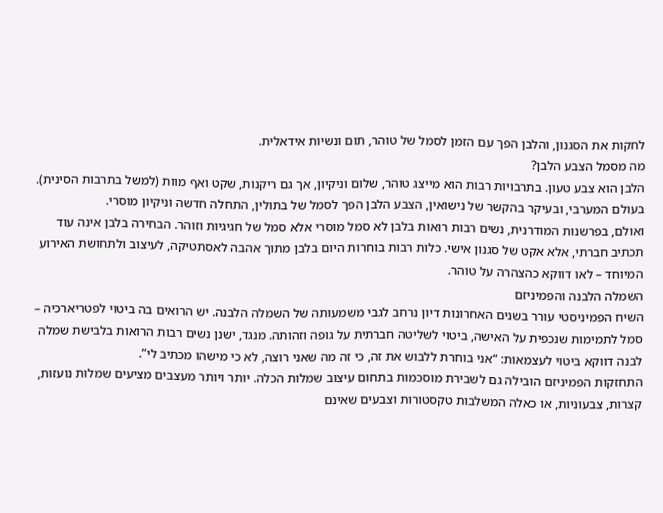לחקות את הסגנון, והלבן הפך עם הזמן לסמל של טוהר, תום ונשיות אידאלית.
מה מסמל הצבע הלבן?
הלבן הוא צבע טעון. בתרבויות רבות הוא מייצג טוהר, שלום וניקיון, אך גם ריקנות, שקט ואף מוות (למשל בתרבות הסינית). בעולם המערבי, ובעיקר בהקשר של נישואין, הצבע הלבן הפך לסמל של בתולין, התחלה חדשה וניקיון מוסרי.
ואולם, בפרשנות המודרנית, נשים רבות רואות בלבן לא סמל מוסרי אלא סמל של חגיגיות וזוהר. הבחירה בלבן אינה עוד תכתיב חברתי, אלא אקט של סגנון אישי. כלות רבות בוחרות היום בלבן מתוך אהבה לאסתטיקה, לעיצוב ולתחושת האירוע המיוחד – לאו דווקא כהצהרה על טוהר.
השמלה הלבנה והפמיניזם
השיח הפמיניסטי עורר בשנים האחרונות דיון נרחב לגבי משמעותה של השמלה הלבנה. יש הרואים בה ביטוי לפטריארכיה – סמל לתמימות שנכפית על האישה, ביטוי לשליטה חברתית על גופה וזהותה. מנגד, ישנן נשים רבות הרואות בלבישת שמלה לבנה דווקא ביטוי לעצמאות: “אני בוחרת ללבוש את זה, כי זה מה שאני רוצה, לא כי מישהו מכתיב לי”.
התחזקות הפמיניזם הובילה גם לשבירת מוסכמות בתחום עיצוב שמלות הכלה. יותר ויותר מעצבים מציעים שמלות נועזות, קצרות, צבעוניות, או כאלה המשלבות טקסטורות וצבעים שאינם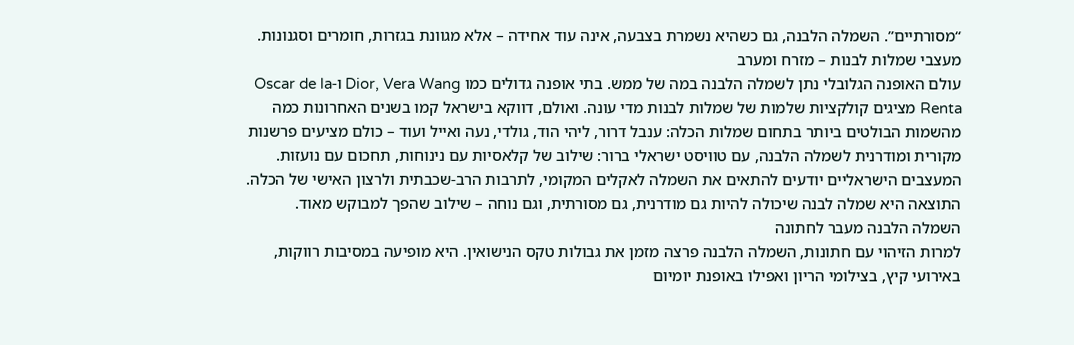“מסורתיים”. השמלה הלבנה, גם כשהיא נשמרת בצבעה, אינה עוד אחידה – אלא מגוונת בגזרות, חומרים וסגנונות.
מעצבי שמלות לבנות – מזרח ומערב
עולם האופנה הגלובלי נתן לשמלה הלבנה במה של ממש. בתי אופנה גדולים כמו Dior, Vera Wang ו-Oscar de la Renta מציגים קולקציות שלמות של שמלות לבנות מדי עונה. ואולם, דווקא בישראל קמו בשנים האחרונות כמה מהשמות הבולטים ביותר בתחום שמלות הכלה: ענבל דרור, ליהי הוד, גולדי, נעה ואייל ועוד – כולם מציעים פרשנות מקורית ומודרנית לשמלה הלבנה, עם טוויסט ישראלי ברור: שילוב של קלאסיות עם נינוחות, תחכום עם נועזות.
המעצבים הישראליים יודעים להתאים את השמלה לאקלים המקומי, לתרבות הרב-שכבתית ולרצון האישי של הכלה. התוצאה היא שמלה לבנה שיכולה להיות גם מודרנית, גם מסורתית, וגם נוחה – שילוב שהפך למבוקש מאוד.
השמלה הלבנה מעבר לחתונה
למרות הזיהוי עם חתונות, השמלה הלבנה פרצה מזמן את גבולות טקס הנישואין. היא מופיעה במסיבות רווקות, באירועי קיץ, בצילומי הריון ואפילו באופנת יומיום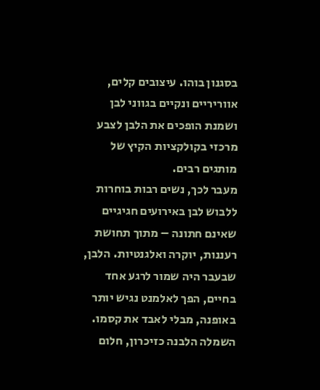בסגנון בוהו. עיצובים קלים, אווריריים ונקיים בגווני לבן ושמנת הופכים את הלבן לצבע מרכזי בקולקציות הקיץ של מותגים רבים.
מעבר לכך, נשים רבות בוחרות ללבוש לבן באירועים חגיגיים שאינם חתונה – מתוך תחושת רעננות, יוקרה ואלגנטיות. הלבן, שבעבר היה שמור לרגע אחד בחיים, הפך לאלמנט נגיש יותר באופנה, מבלי לאבד את קסמו.
השמלה הלבנה כזיכרון, חלום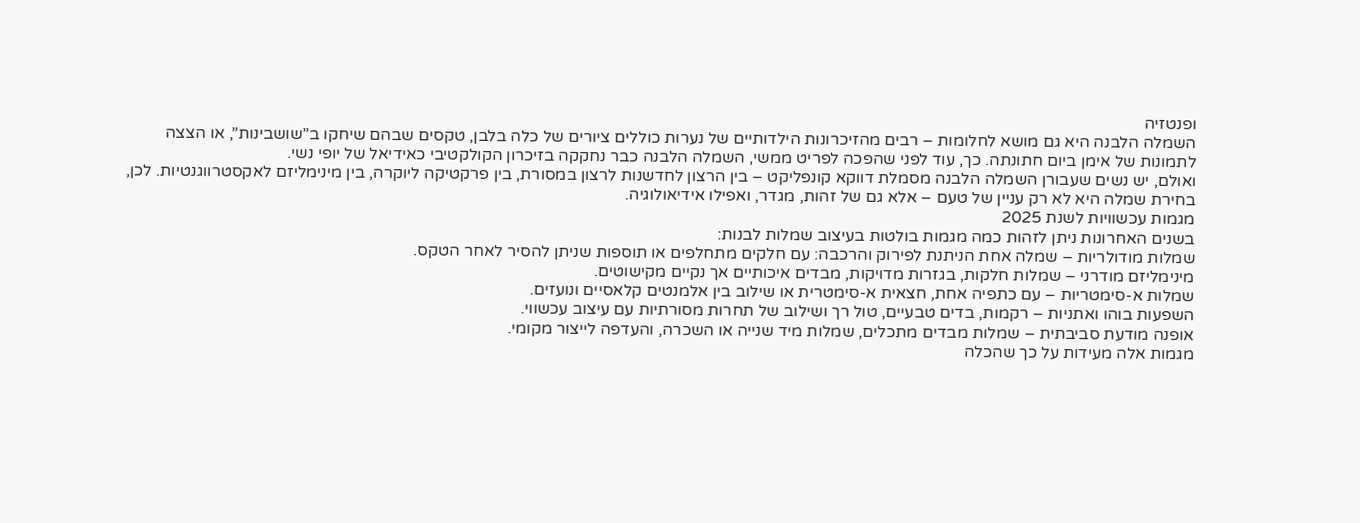ופנטזיה
השמלה הלבנה היא גם מושא לחלומות – רבים מהזיכרונות הילדותיים של נערות כוללים ציורים של כלה בלבן, טקסים שבהם שיחקו ב”שושבינות”, או הצצה לתמונות של אימן ביום חתונתה. כך, עוד לפני שהפכה לפריט ממשי, השמלה הלבנה כבר נחקקה בזיכרון הקולקטיבי כאידיאל של יופי נשי.
ואולם, יש נשים שעבורן השמלה הלבנה מסמלת דווקא קונפליקט – בין הרצון לחדשנות לרצון במסורת, בין פרקטיקה ליוקרה, בין מינימליזם לאקסטרווגנטיות. לכן, בחירת שמלה היא לא רק עניין של טעם – אלא גם של זהות, מגדר, ואפילו אידיאולוגיה.
מגמות עכשוויות לשנת 2025
בשנים האחרונות ניתן לזהות כמה מגמות בולטות בעיצוב שמלות לבנות:
שמלות מודולריות – שמלה אחת הניתנת לפירוק והרכבה: עם חלקים מתחלפים או תוספות שניתן להסיר לאחר הטקס.
מינימליזם מודרני – שמלות חלקות, בגזרות מדויקות, מבדים איכותיים אך נקיים מקישוטים.
שמלות א-סימטריות – עם כתפיה אחת, חצאית א-סימטרית או שילוב בין אלמנטים קלאסיים ונועזים.
השפעות בוהו ואתניות – רקמות, בדים טבעיים, טול רך ושילוב של תחרות מסורתיות עם עיצוב עכשווי.
אופנה מודעת סביבתית – שמלות מבדים מתכלים, שמלות מיד שנייה או השכרה, והעדפה לייצור מקומי.
מגמות אלה מעידות על כך שהכלה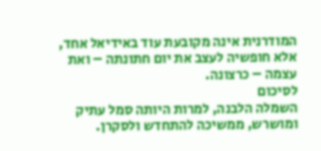המודרנית אינה מקובעת עוד באידיאל אחד, אלא חופשיה לעצב את יום חתונתה – ואת עצמה – כרצונה.
לסיכום
השמלה הלבנה, למרות היותה סמל עתיק ומושרש, ממשיכה להתחדש ולסקרן.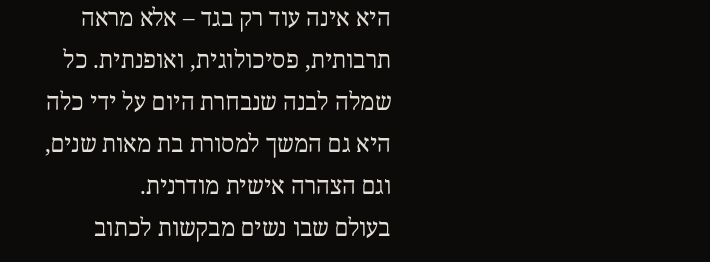היא אינה עוד רק בגד – אלא מראה תרבותית, פסיכולוגית, ואופנתית. כל שמלה לבנה שנבחרת היום על ידי כלה היא גם המשך למסורת בת מאות שנים, וגם הצהרה אישית מודרנית.
בעולם שבו נשים מבקשות לכתוב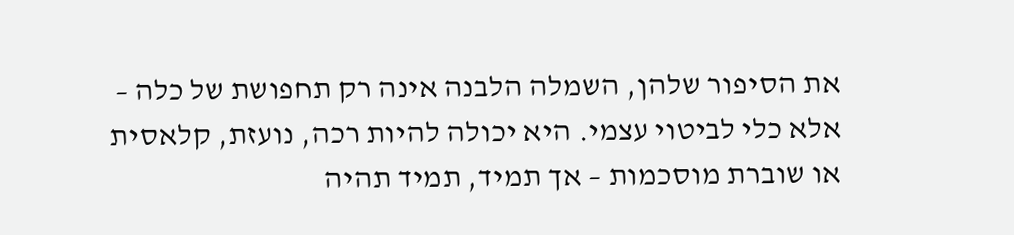את הסיפור שלהן, השמלה הלבנה אינה רק תחפושת של כלה – אלא כלי לביטוי עצמי. היא יכולה להיות רכה, נועזת, קלאסית או שוברת מוסכמות – אך תמיד, תמיד תהיה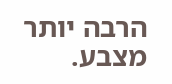הרבה יותר מצבע.